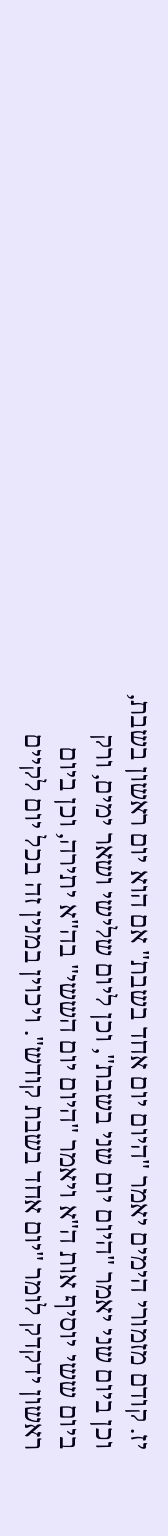יז. קודם מזמורי הימים יאמר "היום יום אחד בשבת" אם הוא יום ראשון בשבת, וכן ביום שני יאמר "היום יום שני בשבת", וכן ליום שלישי ושאר ימים, ורק ביום ששי יוסיף אות ה"א ויאמר "היום יום הששי" בה"א יתירה, וכן ביום ראשון ידקדק לומר "יום אחד בשבת קודש". ויכוין במנין זה בכל יום לקיים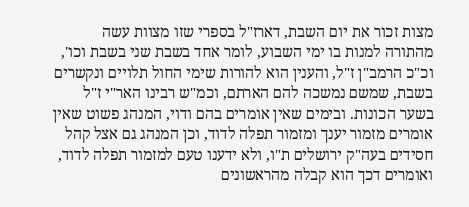מצות זכור את יום השבת, דארז"ל בספרי שזו מצוות עשה מהתורה למנות בו ימי השבוע, לומר אחד בשבת שני בשבת וכו', וכ"כ הרמב"ן ז"ל, והענין הוא להורות שימי החול תלויים ונקשרים בשבת, שמשם נמשכה להם הארתם, וכמ"ש רבינו האר"י ז"ל בשער הכונות. ובימים שאין אומרים בהם ודוי, המנהג פשוט שאין אומרים מזמור יענך ומזמור תפלה לדוד, וכן המנהג גם אצל קהל חסידים בעה"ק ירושלים ת"ו, ולא ידענו טעם למזמור תפלה לדוד, ואומרים דכך הוא קבלה מהראשונים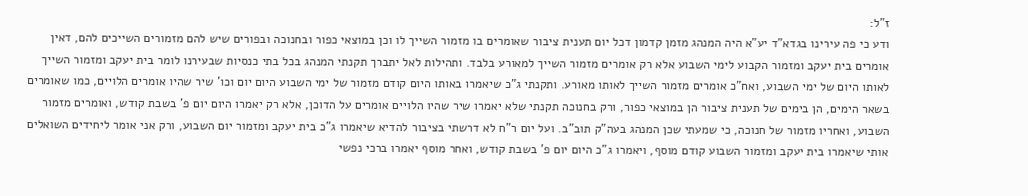ז"ל:
ודע כי פה עירינו בגדא"ד יע"א היה המנהג מזמן קדמון דכל יום תענית ציבור שאומרים בו מזמור השייך לו וכן במוצאי כפור ובחנוכה ובפורים שיש להם מזמורים השייכים להם, דאין אומרים בית יעקב ומזמור הקבוע לימי השבוע אלא רק אומרים מזמור השייך למאורע בלבד. ותהילות לאל יתברך תקנתי המנהג בכל בתי כנסיות שבעירנו לומר בית יעקב ומזמור השייך לאותו היום של ימי השבוע, ואח"כ אומרים מזמור השייך לאותו מאורע. ותקנתי ג"כ שיאמרו באותו היום קודם מזמור של ימי השבוע היום יום וכו' שיר שהיו אומרים הלויים, כמו שאומרים בשאר הימים, הן בימים של תענית ציבור הן במוצאי כפור, ורק בחנוכה תקנתי שלא יאמרו שיר שהיו הלויים אומרים על הדוכן, אלא רק יאמרו היום יום פ' בשבת קודש, ואומרים מזמור השבוע, ואחריו מזמור של חנוכה, כי שמעתי שכן המנהג בעה"ק תוב"ב. ועל יום ר"ח לא דרשתי בציבור להדיא שיאמרו ג"כ בית יעקב ומזמור יום השבוע, ורק אני אומר ליחידים השואלים אותי שיאמרו בית יעקב ומזמור השבוע קודם מוסף, ויאמרו ג"כ היום יום פ' בשבת קודש, ואחר מוסף יאמרו ברכי נפשי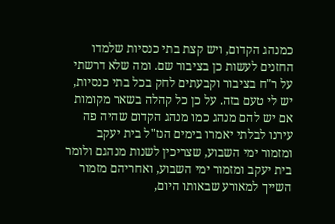כמנהג הקדום, ויש קצת בתי כנסיות שלמדו החזנים לעשות כן בציבור שם. ומה שלא דרשתי על ר"ח בציבור וקבעתים לחק בכל בתי כנסיות, יש לי טעם בזה. על כן כל קהלה בשאר מקומות אם יש להם מנהג כמו מנהג הקדום שהיה פה עירנו לבלתי יאמרו בימים הנז"ל בית יעקב ומזמור ימי השבוע, שצריכין לשנות מנהגם ולומר בית יעקב ומזמור ימי השבוע, ואחריהם מזמור השייך למאורע שבאותו היום,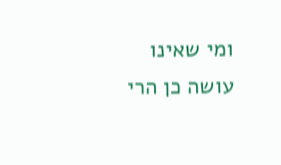ומי שאינו עושה כן הרי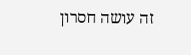זה עושה חסרון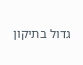גדול בתיקון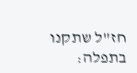חז"ל שתקנו בתפלה: